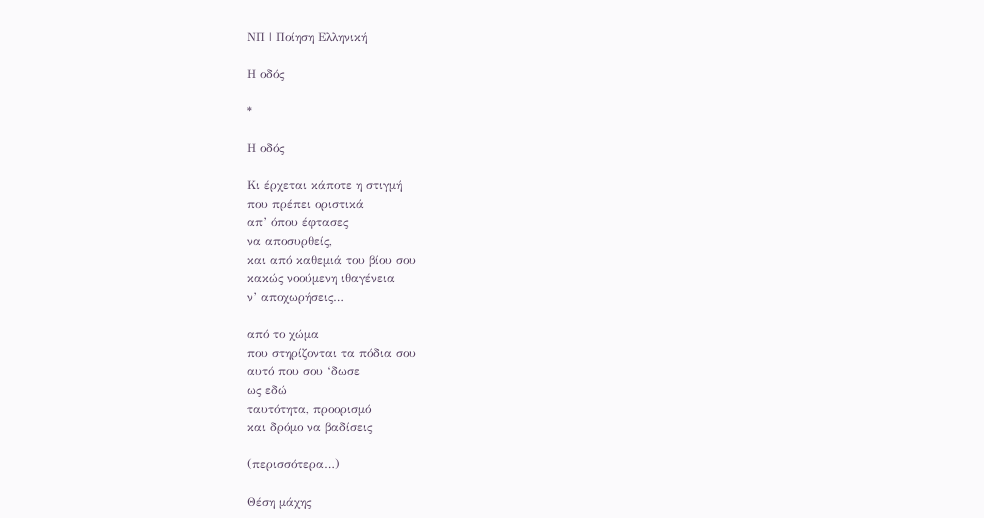ΝΠ | Ποίηση Ελληνική

Η οδός

*

Η οδός

Κι έρχεται κάποτε η στιγμή
που πρέπει οριστικά
απ’ όπου έφτασες
να αποσυρθείς,
και από καθεμιά του βίου σου
κακώς νοούμενη ιθαγένεια
ν’ αποχωρήσεις…

από το χώμα
που στηρίζονται τα πόδια σου
αυτό που σου ‘δωσε
ως εδώ
ταυτότητα, προορισμό
και δρόμο να βαδίσεις

(περισσότερα…)

Θέση μάχης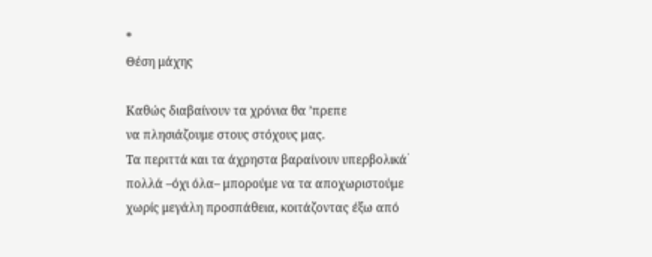*
Θέση μάχης

Καθώς διαβαίνουν τα χρόνια θα ’πρεπε
να πλησιάζουμε στους στόχους μας.
Τα περιττά και τα άχρηστα βαραίνουν υπερβολικά﮲
πολλά –όχι όλα– μπορούμε να τα αποχωριστούμε
χωρίς μεγάλη προσπάθεια, κοιτάζοντας έξω από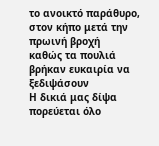το ανοικτό παράθυρο, στον κήπο μετά την πρωινή βροχή
καθώς τα πουλιά βρήκαν ευκαιρία να ξεδιψάσουν
Η δικιά μας δίψα πορεύεται όλο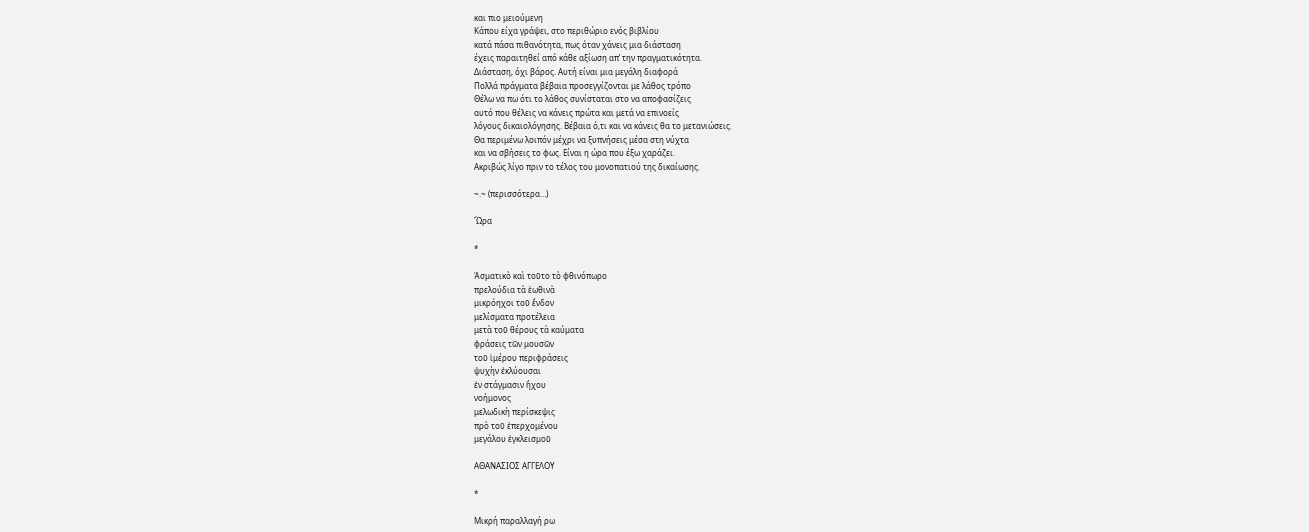και πιο μειούμενη
Κάπου είχα γράψει, στο περιθώριο ενός βιβλίου
κατά πάσα πιθανότητα, πως όταν χάνεις μια διάσταση
έχεις παραιτηθεί από κάθε αξίωση απ’ την πραγματικότητα.
Διάσταση, όχι βάρος. Αυτή είναι μια μεγάλη διαφορά
Πολλά πράγματα βέβαια προσεγγίζονται με λάθος τρόπο
Θέλω να πω ότι το λάθος συνίσταται στο να αποφασίζεις
αυτό που θέλεις να κάνεις πρώτα και μετά να επινοείς
λόγους δικαιολόγησης. Βέβαια ό,τι και να κάνεις θα το μετανιώσεις.
Θα περιμένω λοιπόν μέχρι να ξυπνήσεις μέσα στη νύχτα
και να σβήσεις το φως. Είναι η ώρα που έξω χαράζει.
Ακριβώς λίγο πριν το τέλος του μονοπατιού της δικαίωσης.

~.~ (περισσότερα…)

Ὥρα

*

Ἀσματικὸ καὶ τοῦτο τὸ φθινόπωρο
πρελούδια τὰ ἑωθινὰ
μικρόηχοι τοῦ ἔνδον
μελίσματα προτέλεια
μετὰ τοῦ θέρους τὰ καύματα
φράσεις τῶν μουσῶν
τοῦ ἱμέρου περιφράσεις
ψυχὴν ἐκλύουσαι
ἐν στάγμασιν ἤχου
νοήμονος
μελωδικὴ περίσκεψις
πρὸ τοῦ ἐπερχομένου
μεγάλου ἐγκλεισμοῦ

ΑΘΑΝΑΣΙΟΣ ΑΓΓΕΛΟΥ

*

Μικρή παραλλαγή ρω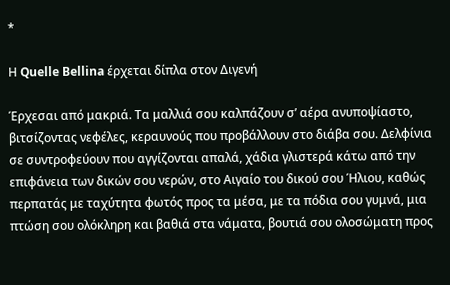*

Η Quelle Bellina έρχεται δίπλα στον Διγενή

Έρχεσαι από μακριά. Τα μαλλιά σου καλπάζουν σ’ αέρα ανυποψίαστο, βιτσίζοντας νεφέλες, κεραυνούς που προβάλλουν στο διάβα σου. Δελφίνια σε συντροφεύουν που αγγίζονται απαλά, χάδια γλιστερά κάτω από την επιφάνεια των δικών σου νερών, στο Αιγαίο του δικού σου Ήλιου, καθώς περπατάς με ταχύτητα φωτός προς τα μέσα, με τα πόδια σου γυμνά, μια πτώση σου ολόκληρη και βαθιά στα νάματα, βουτιά σου ολοσώματη προς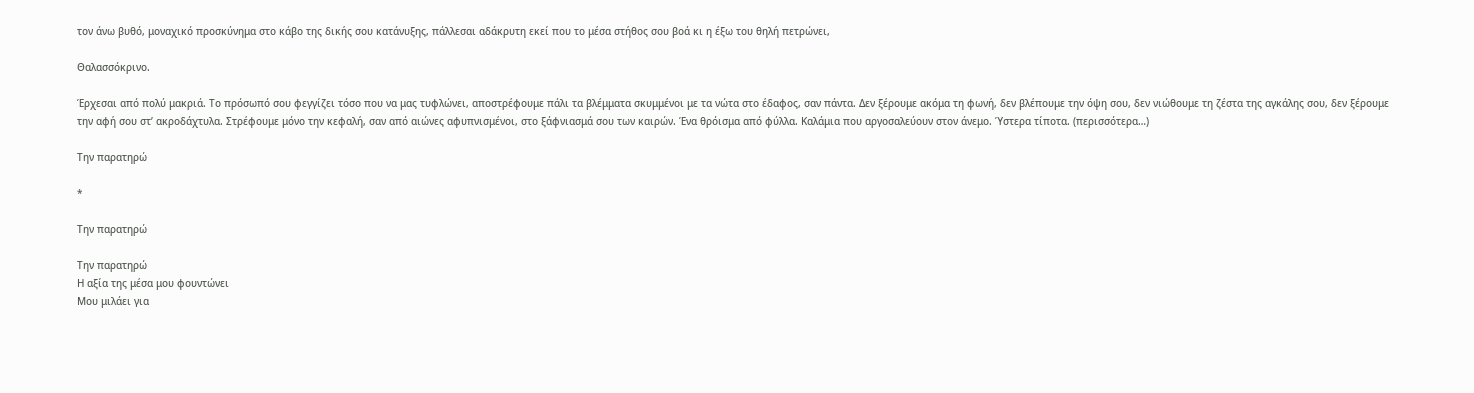τον άνω βυθό, μοναχικό προσκύνημα στο κάβο της δικής σου κατάνυξης, πάλλεσαι αδάκρυτη εκεί που το μέσα στήθος σου βοά κι η έξω του θηλή πετρώνει,

Θαλασσόκρινο.

Έρχεσαι από πολύ μακριά. Το πρόσωπό σου φεγγίζει τόσο που να μας τυφλώνει, αποστρέφουμε πάλι τα βλέμματα σκυμμένοι με τα νώτα στο έδαφος, σαν πάντα. Δεν ξέρουμε ακόμα τη φωνή, δεν βλέπουμε την όψη σου, δεν νιώθουμε τη ζέστα της αγκάλης σου, δεν ξέρουμε την αφή σου στ’ ακροδάχτυλα. Στρέφουμε μόνο την κεφαλή, σαν από αιώνες αφυπνισμένοι, στο ξάφνιασμά σου των καιρών. Ένα θρόισμα από φύλλα. Καλάμια που αργοσαλεύουν στον άνεμο. Ύστερα τίποτα. (περισσότερα…)

Την παρατηρώ

*

Την παρατηρώ

Την παρατηρώ
Η αξία της μέσα μου φουντώνει
Μου μιλάει για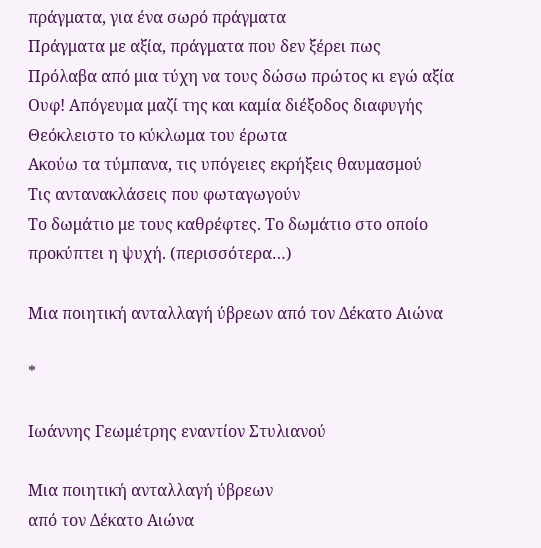πράγματα, για ένα σωρό πράγματα
Πράγματα με αξία, πράγματα που δεν ξέρει πως
Πρόλαβα από μια τύχη να τους δώσω πρώτος κι εγώ αξία
Ουφ! Απόγευμα μαζί της και καμία διέξοδος διαφυγής
Θεόκλειστο το κύκλωμα του έρωτα
Ακούω τα τύμπανα, τις υπόγειες εκρήξεις θαυμασμού
Τις αντανακλάσεις που φωταγωγούν
Το δωμάτιο με τους καθρέφτες. Το δωμάτιο στο οποίο προκύπτει η ψυχή. (περισσότερα…)

Μια ποιητική ανταλλαγή ύβρεων από τον Δέκατο Aιώνα

*

Ιωάννης Γεωμέτρης εναντίον Στυλιανού

Μια ποιητική ανταλλαγή ύβρεων
από τον Δέκατο Aιώνα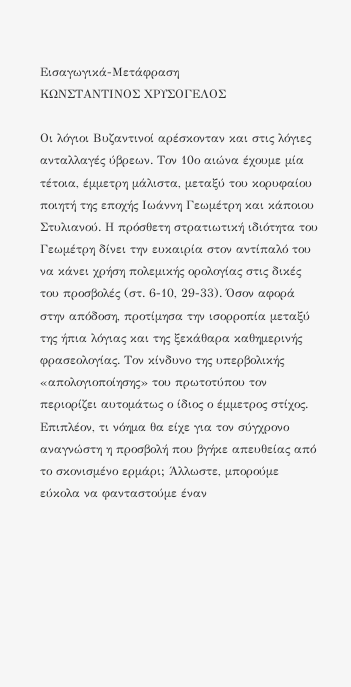Εισαγωγικά-Μετάφραση
ΚΩΝΣΤΑΝΤΙΝΟΣ ΧΡΥΣΟΓΕΛΟΣ

Οι λόγιοι Βυζαντινοί αρέσκονταν και στις λόγιες ανταλλαγές ύβρεων. Τον 10ο αιώνα έχουμε μία τέτοια, έμμετρη μάλιστα, μεταξύ του κορυφαίου ποιητή της εποχής Ιωάννη Γεωμέτρη και κάποιου Στυλιανού. Η πρόσθετη στρατιωτική ιδιότητα του Γεωμέτρη δίνει την ευκαιρία στον αντίπαλό του να κάνει χρήση πολεμικής ορολογίας στις δικές του προσβολές (στ. 6-10, 29-33). Όσον αφορά στην απόδοση, προτίμησα την ισορροπία μεταξύ της ήπια λόγιας και της ξεκάθαρα καθημερινής φρασεολογίας. Τον κίνδυνο της υπερβολικής «απολογιοποίησης» του πρωτοτύπου τον περιορίζει αυτομάτως ο ίδιος ο έμμετρος στίχος. Επιπλέον, τι νόημα θα είχε για τον σύγχρονο αναγνώστη η προσβολή που βγήκε απευθείας από το σκονισμένο ερμάρι; Άλλωστε, μπορούμε εύκολα να φανταστούμε έναν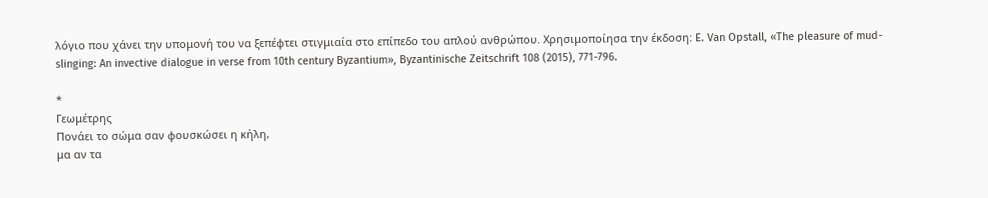λόγιο που χάνει την υπομονή του να ξεπέφτει στιγμιαία στο επίπεδο του απλού ανθρώπου. Χρησιμοποίησα την έκδοση: E. Van Opstall, «The pleasure of mud-slinging: An invective dialogue in verse from 10th century Byzantium», Byzantinische Zeitschrift 108 (2015), 771-796.

*
Γεωμέτρης
Πονάει το σώμα σαν φουσκώσει η κήλη,
μα αν τα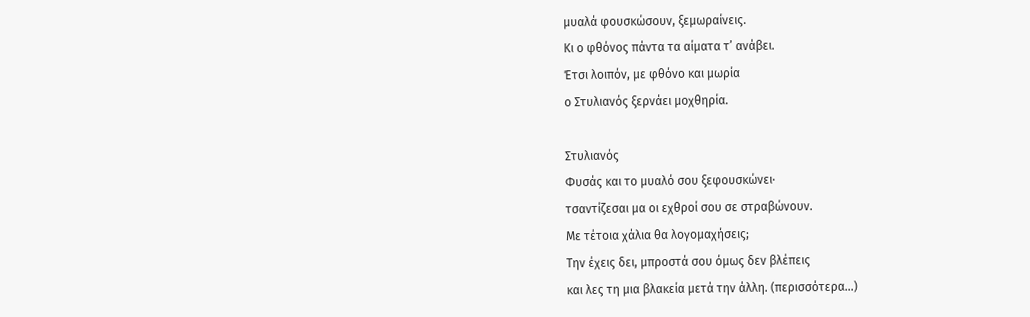μυαλά φουσκώσουν, ξεμωραίνεις.
Κι ο φθόνος πάντα τα αίματα τ’ ανάβει.
Έτσι λοιπόν, με φθόνο και μωρία
ο Στυλιανός ξερνάει μοχθηρία.

Στυλιανός
Φυσάς και το μυαλό σου ξεφουσκώνει·
τσαντίζεσαι μα οι εχθροί σου σε στραβώνουν.
Με τέτοια χάλια θα λογομαχήσεις;
Την έχεις δει, μπροστά σου όμως δεν βλέπεις
και λες τη μια βλακεία μετά την άλλη. (περισσότερα…)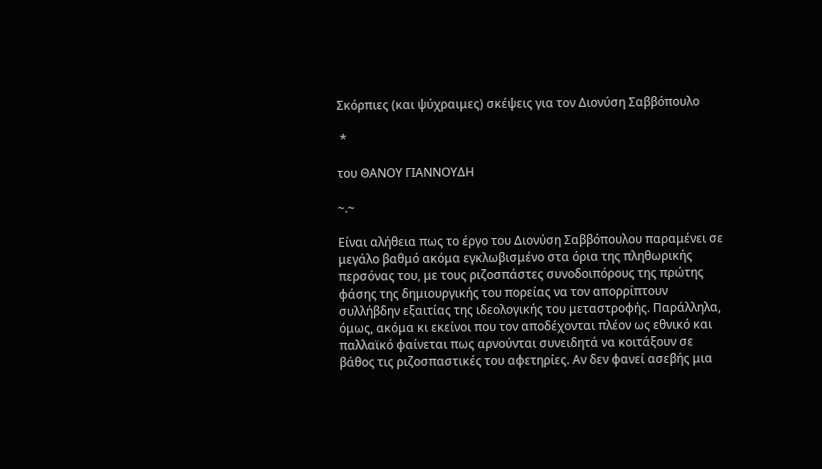Σκόρπιες (και ψύχραιμες) σκέψεις για τον Διονύση Σαββόπουλο

 *

του ΘΑΝΟΥ ΓΙΑΝΝΟΥΔΗ

~.~

Είναι αλήθεια πως το έργο του Διονύση Σαββόπουλου παραμένει σε μεγάλο βαθμό ακόμα εγκλωβισμένο στα όρια της πληθωρικής περσόνας του, με τους ριζοσπάστες συνοδοιπόρους της πρώτης φάσης της δημιουργικής του πορείας να τον απορρίπτουν συλλήβδην εξαιτίας της ιδεολογικής του μεταστροφής. Παράλληλα, όμως, ακόμα κι εκείνοι που τον αποδέχονται πλέον ως εθνικό και παλλαϊκό φαίνεται πως αρνούνται συνειδητά να κοιτάξουν σε βάθος τις ριζοσπαστικές του αφετηρίες. Αν δεν φανεί ασεβής μια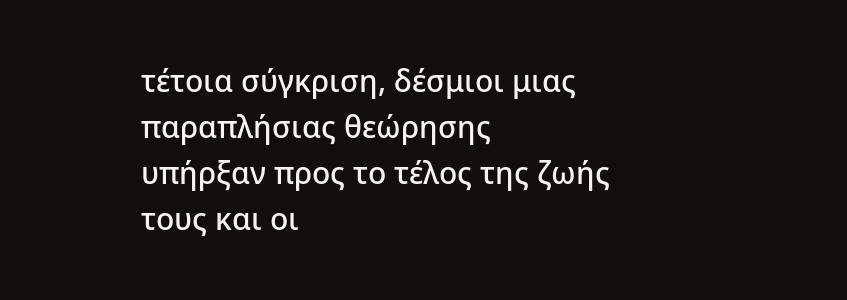τέτοια σύγκριση, δέσμιοι μιας παραπλήσιας θεώρησης υπήρξαν προς το τέλος της ζωής τους και οι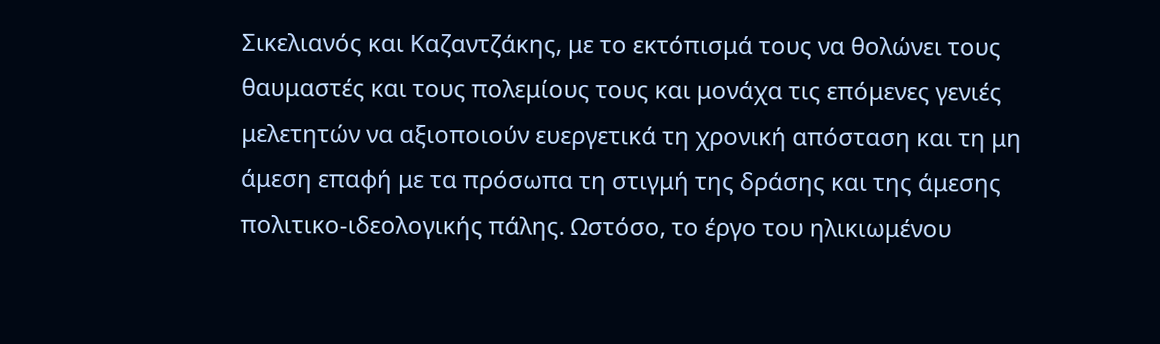Σικελιανός και Καζαντζάκης, με το εκτόπισμά τους να θολώνει τους θαυμαστές και τους πολεμίους τους και μονάχα τις επόμενες γενιές μελετητών να αξιοποιούν ευεργετικά τη χρονική απόσταση και τη μη άμεση επαφή με τα πρόσωπα τη στιγμή της δράσης και της άμεσης πολιτικο-ιδεολογικής πάλης. Ωστόσο, το έργο του ηλικιωμένου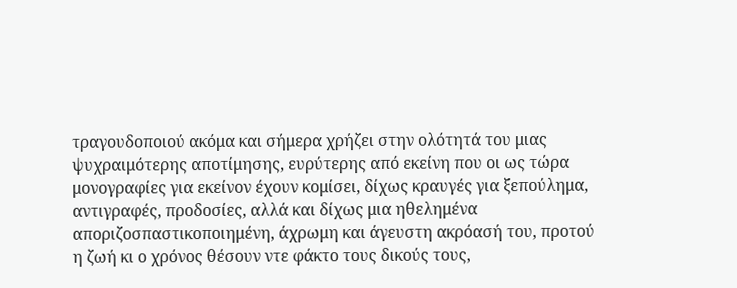τραγουδοποιού ακόμα και σήμερα χρήζει στην ολότητά του μιας ψυχραιμότερης αποτίμησης, ευρύτερης από εκείνη που οι ως τώρα μονογραφίες για εκείνον έχουν κομίσει, δίχως κραυγές για ξεπούλημα, αντιγραφές, προδοσίες, αλλά και δίχως μια ηθελημένα αποριζοσπαστικοποιημένη, άχρωμη και άγευστη ακρόασή του, προτού η ζωή κι ο χρόνος θέσουν ντε φάκτο τους δικούς τους,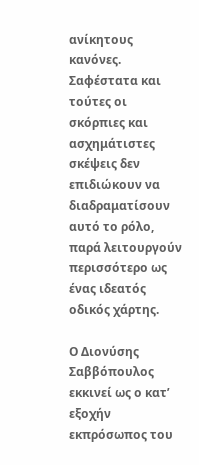ανίκητους κανόνες. Σαφέστατα και τούτες οι σκόρπιες και ασχημάτιστες σκέψεις δεν επιδιώκουν να διαδραματίσουν αυτό το ρόλο, παρά λειτουργούν περισσότερο ως ένας ιδεατός οδικός χάρτης.

Ο Διονύσης Σαββόπουλος εκκινεί ως ο κατ’ εξοχήν εκπρόσωπος του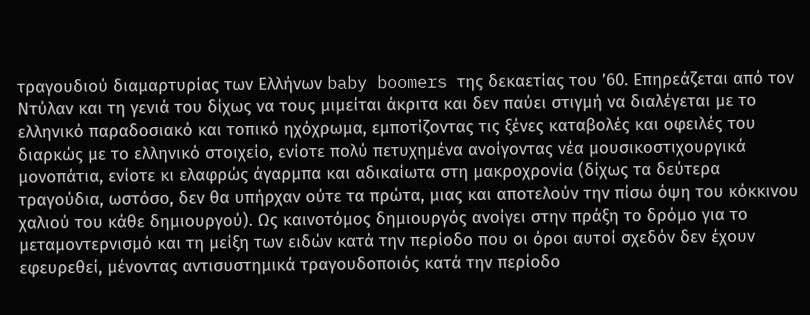τραγουδιού διαμαρτυρίας των Ελλήνων baby boomers της δεκαετίας του ’60. Επηρεάζεται από τον Ντύλαν και τη γενιά του δίχως να τους μιμείται άκριτα και δεν παύει στιγμή να διαλέγεται με το ελληνικό παραδοσιακό και τοπικό ηχόχρωμα, εμποτίζοντας τις ξένες καταβολές και οφειλές του διαρκώς με το ελληνικό στοιχείο, ενίοτε πολύ πετυχημένα ανοίγοντας νέα μουσικοστιχουργικά μονοπάτια, ενίοτε κι ελαφρώς άγαρμπα και αδικαίωτα στη μακροχρονία (δίχως τα δεύτερα τραγούδια, ωστόσο, δεν θα υπήρχαν ούτε τα πρώτα, μιας και αποτελούν την πίσω όψη του κόκκινου χαλιού του κάθε δημιουργού). Ως καινοτόμος δημιουργός ανοίγει στην πράξη το δρόμο για το μεταμοντερνισμό και τη μείξη των ειδών κατά την περίοδο που οι όροι αυτοί σχεδόν δεν έχουν εφευρεθεί, μένοντας αντισυστημικά τραγουδοποιός κατά την περίοδο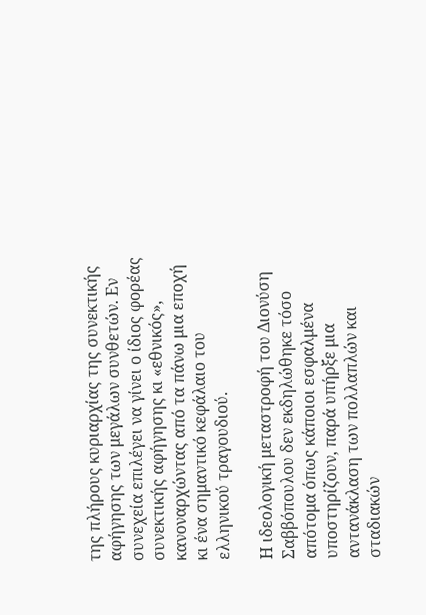της πλήρους κυριαρχίας της συνεκτικής αφήγησης των μεγάλων συνθετών. Εν συνεχεία επιλέγει να γίνει ο ίδιος φορέας συνεκτικής αφήγησης κι «εθνικός», κανοναρχώντας από τα πάνω μια εποχή κι ένα σημαντικό κεφάλαιο του ελληνικού τραγουδιού.

Η ιδεολογική μεταστροφή του Διονύση Σαββόπουλου δεν εκδηλώθηκε τόσο απότομα όπως κάποιοι εσφαλμένα υποστηρίζουν, παρά υπήρξε μια αντανάκλαση των πολλαπλών και σταδιακών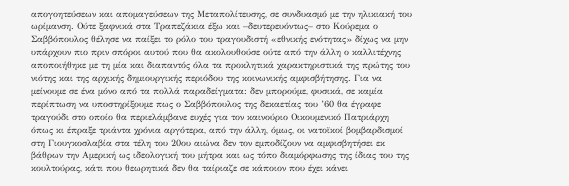απογοητεύσεων και απομαγεύσεων της Μεταπολίτευσης, σε συνδυασμό με την ηλικιακή του ωρίμανση. Ούτε ξαφνικά στα Τραπεζάκια έξω και –δευτερευόντως– στο Κούρεμα ο Σαββόπουλος θέλησε να παίξει το ρόλο του τραγουδιστή «εθνικής ενότητας» δίχως να μην υπάρχουν πιο πριν σπόροι αυτού που θα ακολουθούσε ούτε από την άλλη ο καλλιτέχνης αποποιήθηκε με τη μία και διαπαντός όλα τα προκλητικά χαρακτηριστικά της πρώτης του νιότης και της αρχικής δημιουργικής περιόδου της κοινωνικής αμφισβήτησης. Για να μείνουμε σε ένα μόνο από τα πολλά παραδείγματα: δεν μπορούμε, φυσικά, σε καμία περίπτωση να υποστηρίξουμε πως ο Σαββόπουλος της δεκαετίας του ’60 θα έγραφε τραγούδι στο οποίο θα περιελάμβανε ευχές για τον καινούριο Οικουμενικό Πατριάρχη όπως κι έπραξε τριάντα χρόνια αργότερα, από την άλλη, όμως, οι νατοϊκοί βομβαρδισμοί στη Γιουγκοσλαβία στα τέλη του 20ου αιώνα δεν τον εμποδίζουν να αμφισβητήσει εκ βάθρων την Αμερική ως ιδεολογική του μήτρα και ως τόπο διαμόρφωσης της ίδιας του της κουλτούρας, κάτι που θεωρητικά δεν θα ταίριαζε σε κάποιον που έχει κάνει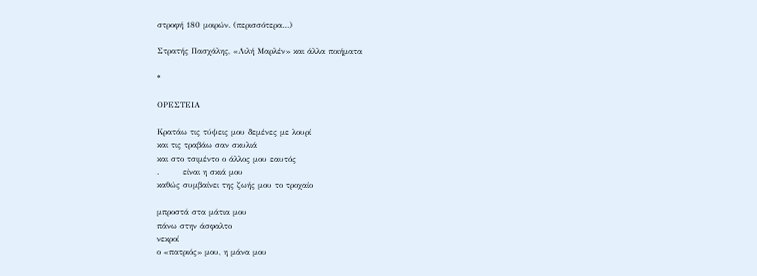στροφή 180 μοιρών. (περισσότερα…)

Στρατής Πασχάλης, «Λιλή Μαρλέν» και άλλα ποιήματα

*

ΟΡΕΣΤΕΙΑ

Κρατάω τις τύψεις μου δεμένες με λουρί
και τις τραβάω σαν σκυλιά
και στο τσιμέντο ο άλλος μου εαυτός
.        είναι η σκιά μου
καθώς συμβαίνει της ζωής μου το τροχαίο

μπροστά στα μάτια μου
πάνω στην άσφαλτο
νεκροί
ο «πατριός» μου, η μάνα μου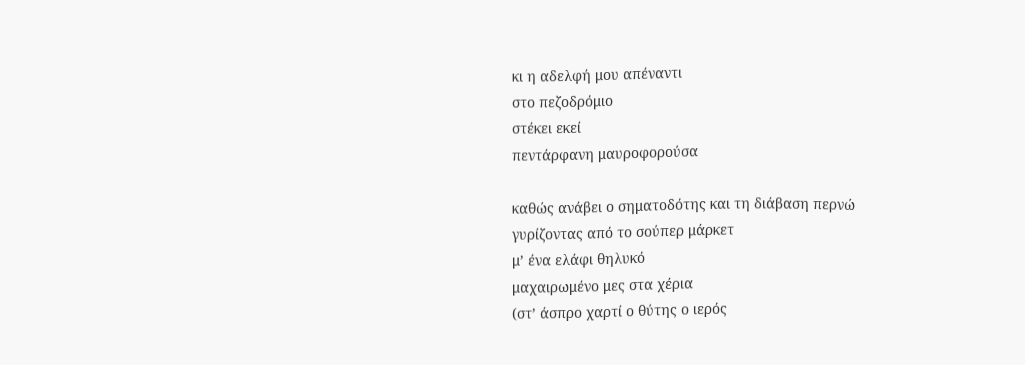κι η αδελφή μου απέναντι
στο πεζοδρόμιο
στέκει εκεί
πεντάρφανη μαυροφορούσα

καθώς ανάβει ο σηματοδότης και τη διάβαση περνώ
γυρίζοντας από το σούπερ μάρκετ
μ’ ένα ελάφι θηλυκό
μαχαιρωμένο μες στα χέρια
(στ’ άσπρο χαρτί ο θύτης ο ιερός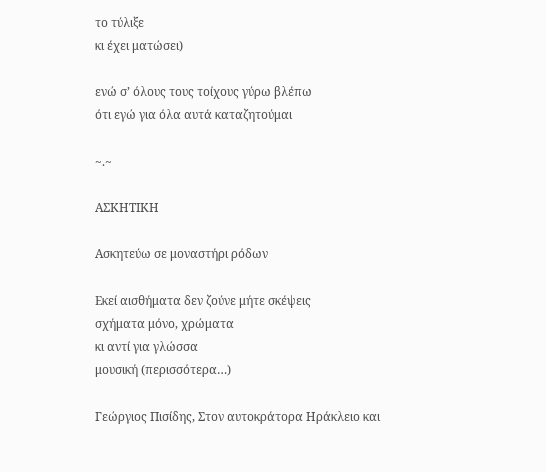το τύλιξε
κι έχει ματώσει)

ενώ σ’ όλους τους τοίχους γύρω βλέπω
ότι εγώ για όλα αυτά καταζητούμαι

~.~

ΑΣΚΗΤΙΚΗ

Ασκητεύω σε μοναστήρι ρόδων

Εκεί αισθήματα δεν ζούνε μήτε σκέψεις
σχήματα μόνο, χρώματα
κι αντί για γλώσσα
μουσική (περισσότερα…)

Γεώργιος Πισίδης, Στον αυτοκράτορα Ηράκλειο και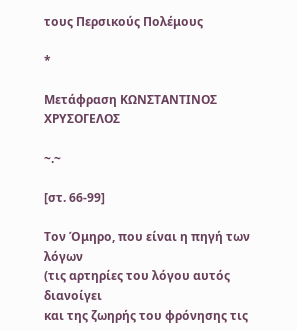τους Περσικούς Πολέμους

*

Μετάφραση ΚΩΝΣΤΑΝΤΙΝΟΣ ΧΡΥΣΟΓΕΛΟΣ

~.~

[στ. 66-99]

Τον Όμηρο, που είναι η πηγή των λόγων
(τις αρτηρίες του λόγου αυτός διανοίγει
και της ζωηρής του φρόνησης τις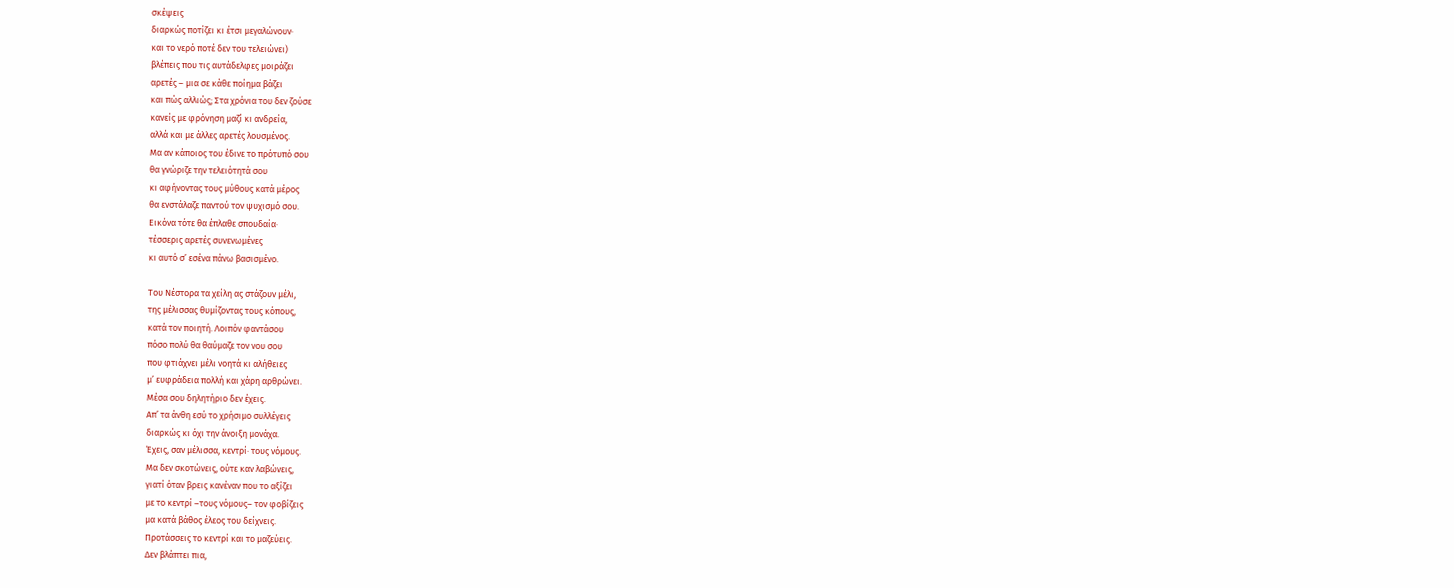σκέψεις
διαρκώς ποτίζει κι έτσι μεγαλώνουν·
και το νερό ποτέ δεν του τελειώνει)
βλέπεις που τις αυτάδελφες μοιράζει
αρετές – μια σε κάθε ποίημα βάζει
και πώς αλλιώς; Στα χρόνια του δεν ζούσε
κανείς με φρόνηση μαζί κι ανδρεία,
αλλά και με άλλες αρετές λουσμένος.
Μα αν κάποιος του έδινε το πρότυπό σου
θα γνώριζε την τελειότητά σου
κι αφήνοντας τους μύθους κατά μέρος
θα ενστάλαζε παντού τον ψυχισμό σου.
Εικόνα τότε θα έπλαθε σπουδαία·
τέσσερις αρετές συνενωμένες
κι αυτό σ’ εσένα πάνω βασισμένο.

Του Νέστορα τα χείλη ας στάζουν μέλι,
της μέλισσας θυμίζοντας τους κόπους,
κατά τον ποιητή. Λοιπόν φαντάσου
πόσο πολύ θα θαύμαζε τον νου σου
που φτιάχνει μέλι νοητά κι αλήθειες
μ’ ευφράδεια πολλή και χάρη αρθρώνει.
Μέσα σου δηλητήριο δεν έχεις.
Απ’ τα άνθη εσύ το χρήσιμο συλλέγεις
διαρκώς κι όχι την άνοιξη μονάχα.
Έχεις, σαν μέλισσα, κεντρί· τους νόμους.
Μα δεν σκοτώνεις, ούτε καν λαβώνεις,
γιατί όταν βρεις κανέναν που το αξίζει
με το κεντρί –τους νόμους– τον φοβίζεις
μα κατά βάθος έλεος του δείχνεις.
Προτάσσεις το κεντρί και το μαζεύεις.
Δεν βλάπτει πια,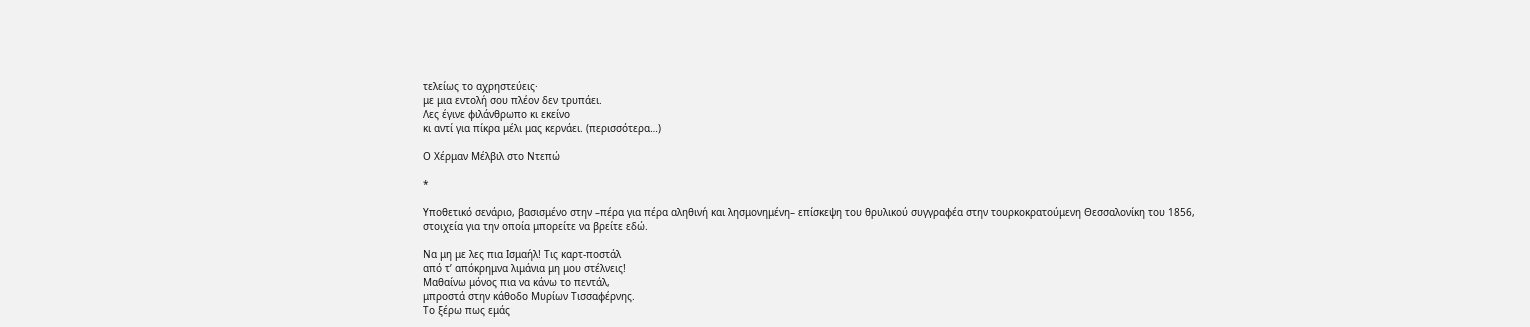τελείως το αχρηστεύεις·
με μια εντολή σου πλέον δεν τρυπάει.
Λες έγινε φιλάνθρωπο κι εκείνο
κι αντί για πίκρα μέλι μας κερνάει. (περισσότερα…)

Ο Χέρμαν Μέλβιλ στο Ντεπώ

*

Υποθετικό σενάριο, βασισμένο στην –πέρα για πέρα αληθινή και λησμονημένη– επίσκεψη του θρυλικού συγγραφέα στην τουρκοκρατούμενη Θεσσαλονίκη του 1856, στοιχεία για την οποία μπορείτε να βρείτε εδώ.

Να μη με λες πια Ισμαήλ! Τις καρτ-ποστάλ
από τ’ απόκρημνα λιμάνια μη μου στέλνεις!
Μαθαίνω μόνος πια να κάνω το πεντάλ,
μπροστά στην κάθοδο Μυρίων Τισσαφέρνης.
Το ξέρω πως εμάς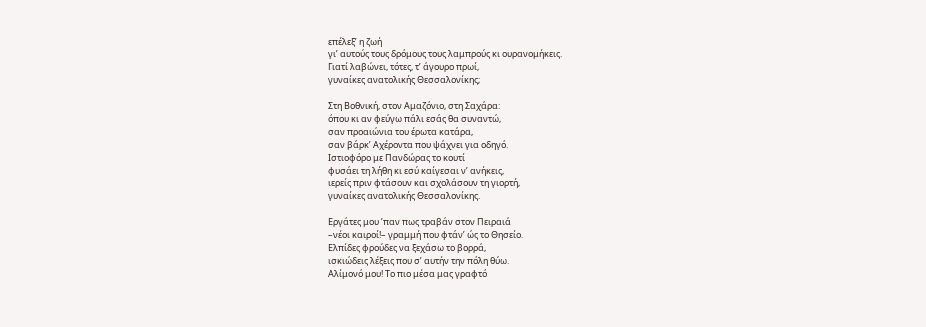επέλεξ’ η ζωή
γι’ αυτούς τους δρόμους τους λαμπρούς κι ουρανομήκεις.
Γιατί λαβώνει, τότες, τ’ άγουρο πρωί,
γυναίκες ανατολικής Θεσσαλονίκης;

Στη Βοθνική, στον Αμαζόνιο, στη Σαχάρα:
όπου κι αν φεύγω πάλι εσάς θα συναντώ,
σαν προαιώνια του έρωτα κατάρα,
σαν βάρκ’ Αχέροντα που ψάχνει για οδηγό.
Ιστιοφόρο με Πανδώρας το κουτί
φυσάει τη λήθη κι εσύ καίγεσαι ν’ ανήκεις,
ιερείς πριν φτάσουν και σχολάσουν τη γιορτή,
γυναίκες ανατολικής Θεσσαλονίκης.

Εργάτες μου ’παν πως τραβάν στον Πειραιά
–νέοι καιροί!– γραμμή που φτάν’ ώς το Θησείο.
Ελπίδες φρούδες να ξεχάσω το βορρά,
ισκιώδεις λέξεις που σ’ αυτήν την πόλη θύω.
Αλίμονό μου! Το πιο μέσα μας γραφτό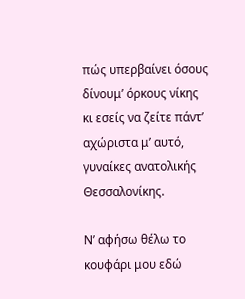πώς υπερβαίνει όσους δίνουμ’ όρκους νίκης
κι εσείς να ζείτε πάντ’ αχώριστα μ’ αυτό,
γυναίκες ανατολικής Θεσσαλονίκης.

Ν’ αφήσω θέλω το κουφάρι μου εδώ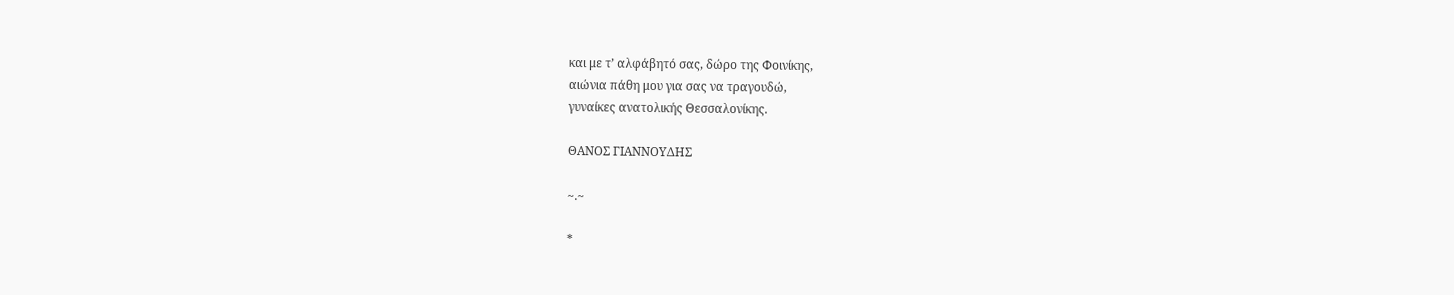και με τ’ αλφάβητό σας, δώρο της Φοινίκης,
αιώνια πάθη μου για σας να τραγουδώ,
γυναίκες ανατολικής Θεσσαλονίκης.

ΘΑΝΟΣ ΓΙΑΝΝΟΥΔΗΣ

~.~

*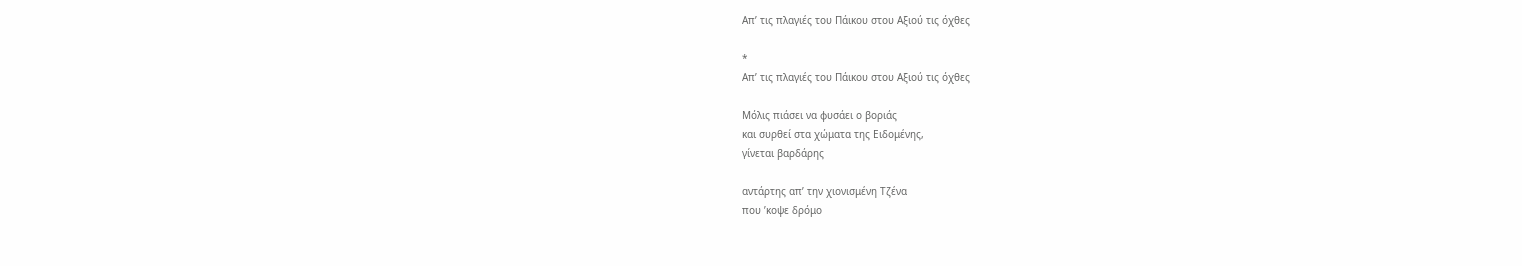Απ’ τις πλαγιές του Πάικου στου Αξιού τις όχθες

*
Απ’ τις πλαγιές του Πάικου στου Αξιού τις όχθες

Μόλις πιάσει να φυσάει ο βοριάς
και συρθεί στα χώματα της Ειδομένης,
γίνεται βαρδάρης

αντάρτης απ’ την χιονισμένη Τζένα
που ’κοψε δρόμο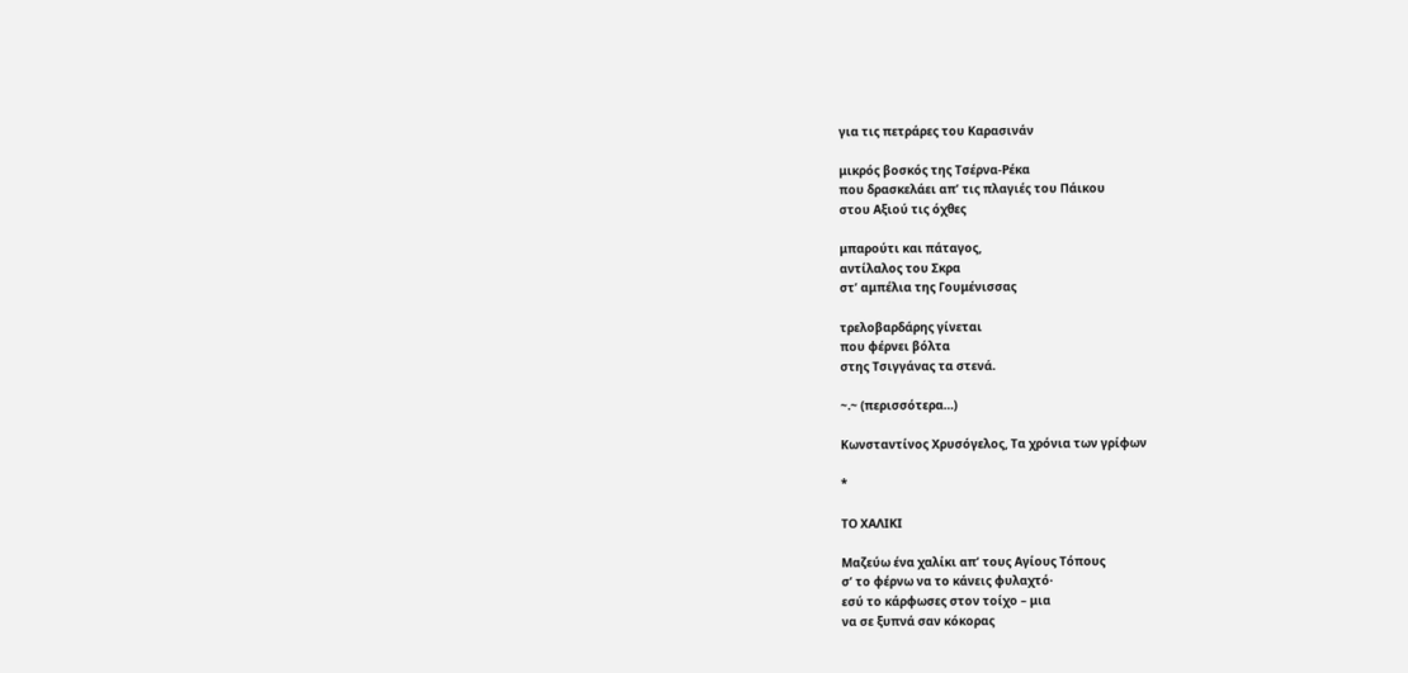για τις πετράρες του Καρασινάν

μικρός βοσκός της Τσέρνα-Ρέκα
που δρασκελάει απ’ τις πλαγιές του Πάικου
στου Αξιού τις όχθες

μπαρούτι και πάταγος,
αντίλαλος του Σκρα
στ’ αμπέλια της Γουμένισσας

τρελοβαρδάρης γίνεται
που φέρνει βόλτα
στης Τσιγγάνας τα στενά.

~.~ (περισσότερα…)

Κωνσταντίνος Χρυσόγελος, Τα χρόνια των γρίφων

*

ΤΟ ΧΑΛΙΚΙ

Μαζεύω ένα χαλίκι απ’ τους Αγίους Τόπους
σ’ το φέρνω να το κάνεις φυλαχτό·
εσύ το κάρφωσες στον τοίχο – μια
να σε ξυπνά σαν κόκορας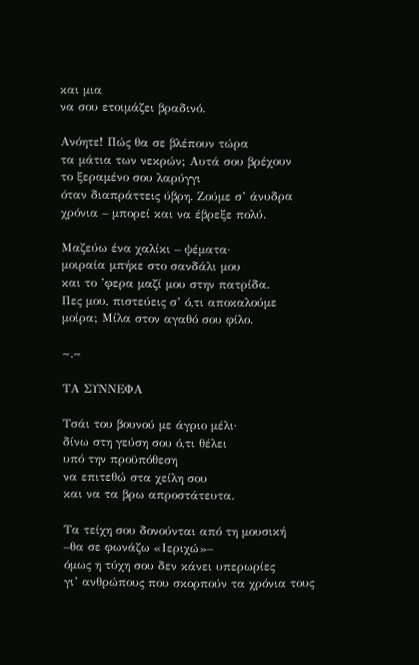και μια
να σου ετοιμάζει βραδινό.

Ανόητε! Πώς θα σε βλέπουν τώρα
τα μάτια των νεκρών; Αυτά σου βρέχουν
το ξεραμένο σου λαρύγγι
όταν διαπράττεις ύβρη. Ζούμε σ’ άνυδρα
χρόνια – μπορεί και να έβρεξε πολύ.

Μαζεύω ένα χαλίκι – ψέματα·
μοιραία μπήκε στο σανδάλι μου
και το ’φερα μαζί μου στην πατρίδα.
Πες μου, πιστεύεις σ’ ό,τι αποκαλούμε
μοίρα; Μίλα στον αγαθό σου φίλο.

~.~

ΤΑ ΣΥΝΝΕΦΑ

Τσάι του βουνού με άγριο μέλι·
δίνω στη γεύση σου ό,τι θέλει
υπό την προϋπόθεση
να επιτεθώ στα χείλη σου
και να τα βρω απροστάτευτα.

Τα τείχη σου δονούνται από τη μουσική
–θα σε φωνάζω «Ιεριχώ»–
όμως η τύχη σου δεν κάνει υπερωρίες
γι’ ανθρώπους που σκορπούν τα χρόνια τους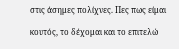στις άσημες πολίχνες. Πες πως είμαι

κουτός, το δέχομαι και το επιτελώ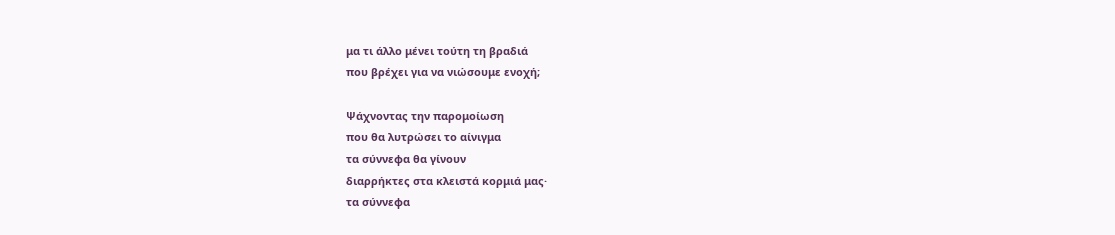μα τι άλλο μένει τούτη τη βραδιά
που βρέχει για να νιώσουμε ενοχή;

Ψάχνοντας την παρομοίωση
που θα λυτρώσει το αίνιγμα
τα σύννεφα θα γίνουν
διαρρήκτες στα κλειστά κορμιά μας·
τα σύννεφα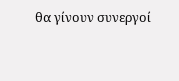θα γίνουν συνεργοί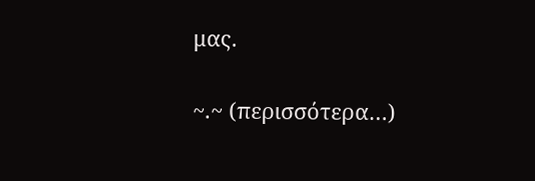μας.

~.~ (περισσότερα…)